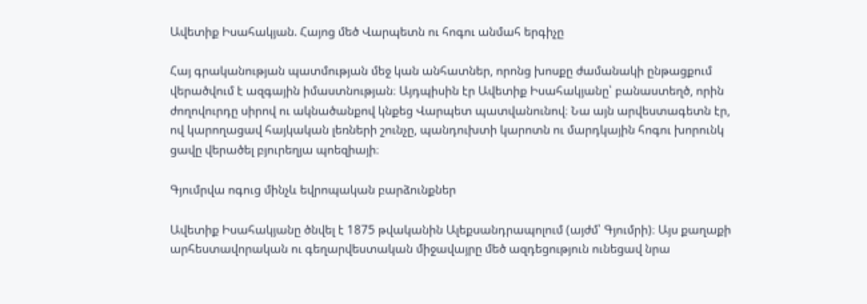Ավետիք Իսահակյան. Հայոց մեծ Վարպետն ու հոգու անմահ երգիչը

Հայ գրականության պատմության մեջ կան անհատներ, որոնց խոսքը ժամանակի ընթացքում վերածվում է ազգային իմաստնության։ Այդպիսին էր Ավետիք Իսահակյանը՝ բանաստեղծ, որին ժողովուրդը սիրով ու ակնածանքով կնքեց Վարպետ պատվանունով։ Նա այն արվեստագետն էր, ով կարողացավ հայկական լեռների շունչը, պանդուխտի կարոտն ու մարդկային հոգու խորունկ ցավը վերածել բյուրեղյա պոեզիայի։

Գյումրվա ոգուց մինչև եվրոպական բարձունքներ

Ավետիք Իսահակյանը ծնվել է 1875 թվականին Ալեքսանդրապոլում (այժմ՝ Գյումրի)։ Այս քաղաքի արհեստավորական ու գեղարվեստական միջավայրը մեծ ազդեցություն ունեցավ նրա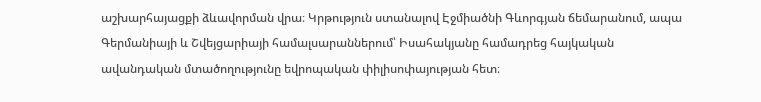աշխարհայացքի ձևավորման վրա։ Կրթություն ստանալով Էջմիածնի Գևորգյան ճեմարանում, ապա Գերմանիայի և Շվեյցարիայի համալսարաններում՝ Իսահակյանը համադրեց հայկական ավանդական մտածողությունը եվրոպական փիլիսոփայության հետ։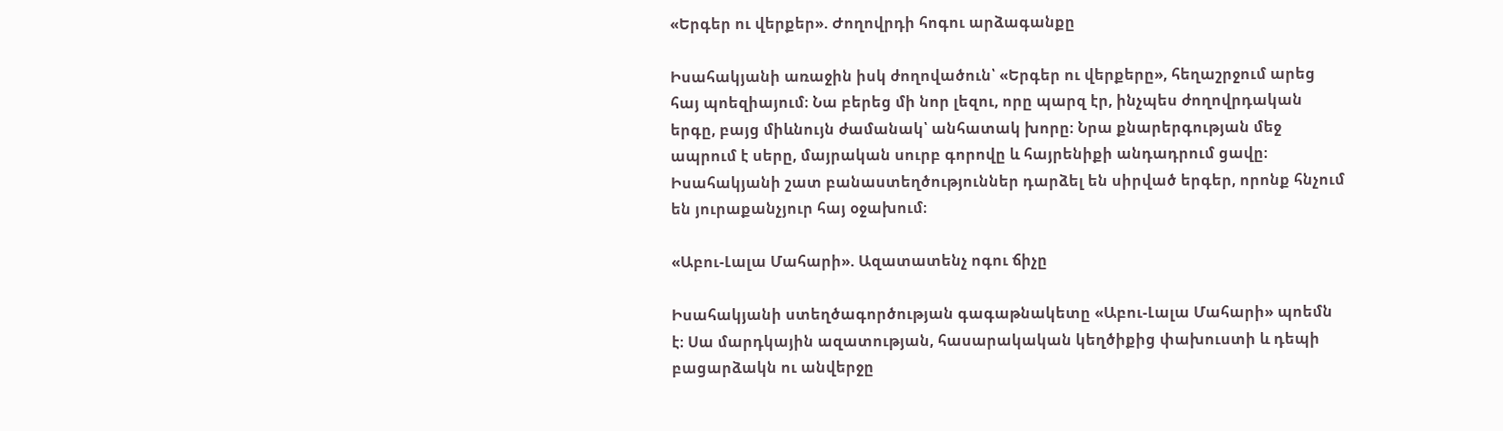«Երգեր ու վերքեր». Ժողովրդի հոգու արձագանքը

Իսահակյանի առաջին իսկ ժողովածուն՝ «Երգեր ու վերքերը», հեղաշրջում արեց հայ պոեզիայում։ Նա բերեց մի նոր լեզու, որը պարզ էր, ինչպես ժողովրդական երգը, բայց միևնույն ժամանակ՝ անհատակ խորը։ Նրա քնարերգության մեջ ապրում է սերը, մայրական սուրբ գորովը և հայրենիքի անդադրում ցավը։ Իսահակյանի շատ բանաստեղծություններ դարձել են սիրված երգեր, որոնք հնչում են յուրաքանչյուր հայ օջախում։

«Աբու-Լալա Մահարի». Ազատատենչ ոգու ճիչը

Իսահակյանի ստեղծագործության գագաթնակետը «Աբու-Լալա Մահարի» պոեմն է։ Սա մարդկային ազատության, հասարակական կեղծիքից փախուստի և դեպի բացարձակն ու անվերջը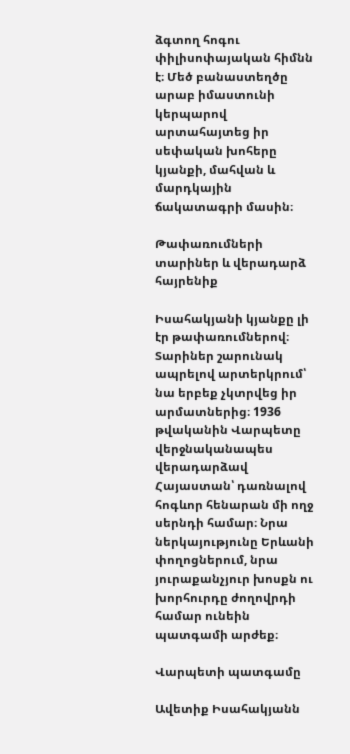ձգտող հոգու փիլիսոփայական հիմնն է։ Մեծ բանաստեղծը արաբ իմաստունի կերպարով արտահայտեց իր սեփական խոհերը կյանքի, մահվան և մարդկային ճակատագրի մասին։

Թափառումների տարիներ և վերադարձ հայրենիք

Իսահակյանի կյանքը լի էր թափառումներով։ Տարիներ շարունակ ապրելով արտերկրում՝ նա երբեք չկտրվեց իր արմատներից։ 1936 թվականին Վարպետը վերջնականապես վերադարձավ Հայաստան՝ դառնալով հոգևոր հենարան մի ողջ սերնդի համար։ Նրա ներկայությունը Երևանի փողոցներում, նրա յուրաքանչյուր խոսքն ու խորհուրդը ժողովրդի համար ունեին պատգամի արժեք։

Վարպետի պատգամը

Ավետիք Իսահակյանն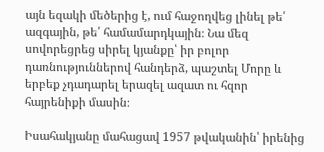այն եզակի մեծերից է, ում հաջողվեց լինել թե՛ ազգային, թե՛ համամարդկային։ Նա մեզ սովորեցրեց սիրել կյանքը՝ իր բոլոր դառնություններով հանդերձ, պաշտել Մորը և երբեք չդադարել երազել ազատ ու հզոր հայրենիքի մասին։

Իսահակյանը մահացավ 1957 թվականին՝ իրենից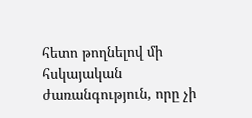հետո թողնելով մի հսկայական ժառանգություն, որը չի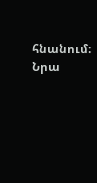հնանում։ Նրա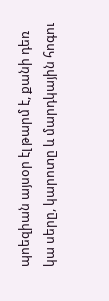պոեզիան այսօր էլ թարմ է, քանի դեռ կա սերը, կարոտը և մարդկային հոգու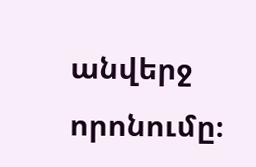անվերջ որոնումը։